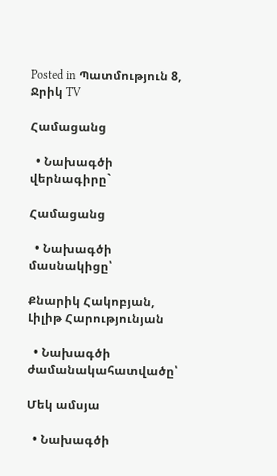Posted in Պատմություն 8, Ջրիկ TV

Համացանց

  • Նախագծի վերնագիրը`

Համացանց

  • Նախագծի մասնակիցը՝

Քնարիկ Հակոբյան, Լիլիթ Հարությունյան

  • Նախագծի ժամանակահատվածը՝

Մեկ ամսյա

  • Նախագծի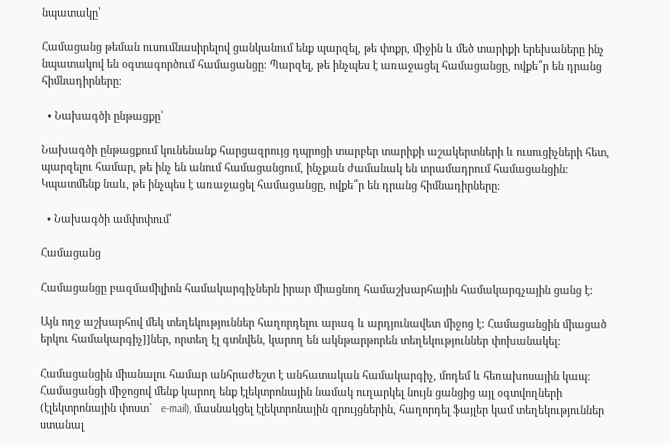նպատակը՝

Համացանց թեման ուսումնասիրելով ցանկանում ենք պարզել, թե փոքր, միջին և մեծ տարիքի երեխաները ինչ նպատակով են օգտագործում համացանցը։ Պարզել, թե ինչպես է առաջացել համացանցը, ովքե՞ր են դրանց հիմնադիրները։

  • Նախագծի ընթացքը՝

Նախագծի ընթացքում կունենանք հարցազրույց դպրոցի տարբեր տարիքի աշակերտների և ուսուցիչների հետ, պարզելու համար, թե ինչ են անում համացանցում, ինչքան ժամանակ են տրամադրում համացանցին։ Կպատմենք նաև, թե ինչպես է առաջացել համացանցը, ովքե՞ր են դրանց հիմնադիրները։

  • Նախագծի ամփոփում՝

Համացանց

Համացանցը բազմամիլիոն համակարգիչներն իրար միացնող համաշխարհային համակարգչային ցանց է:

Այն ողջ աշխարհով մեկ տեղեկություններ հաղորդելու արագ և արդյունավետ միջոց է: Համացանցին միացած երկու համակարգիչ]]ներ, որտեղ էլ գտնվեն, կարող են ակնթարթորեն տեղեկություններ փոխանակել:

Համացանցին միանալու համար անհրաժեշտ է անհատական համակարգիչ, մոդեմ և հեռախոսային կապ: Համացանցի միջոցով մենք կարող ենք էլեկտրոնային նամակ ուղարկել նույն ցանցից այլ օգտվողների (էլեկտրոնային փոստ`   e-mail), մասնակցել էլեկտրոնային զրույցներին, հաղորդել ֆայլեր կամ տեղեկություններ ստանալ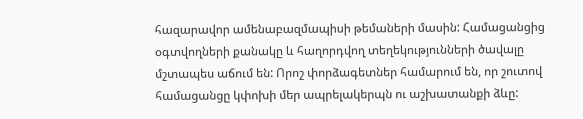հազարավոր ամենաբազմապիսի թեմաների մասին: Համացանցից օգտվողների քանակը և հաղորդվող տեղեկությունների ծավալը մշտապես աճում են: Որոշ փորձագետներ համարում են, որ շուտով համացանցը կփոխի մեր ապրելակերպն ու աշխատանքի ձևը: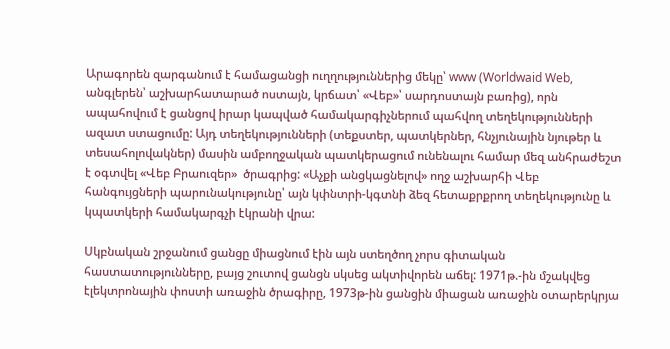Արագորեն զարգանում է համացանցի ուղղություններից մեկը՝ www (Worldwaid Web, անգլերեն՝ աշխարհատարած ոստայն, կրճատ՝ «Վեբ»՝ սարդոստայն բառից), որն ապահովում է ցանցով իրար կապված համակարգիչներում պահվող տեղեկությունների ազատ ստացումը: Այդ տեղեկությունների (տեքստեր, պատկերներ, հնչյունային նյութեր և տեսահոլովակներ) մասին ամբողջական պատկերացում ունենալու համար մեզ անհրաժեշտ է օգտվել «Վեբ Բրաուզեր»  ծրագրից: «Աչքի անցկացնելով» ողջ աշխարհի Վեբ հանգույցների պարունակությունը՝ այն կփնտրի-կգտնի ձեզ հետաքրքրող տեղեկությունը և կպատկերի համակարգչի էկրանի վրա:

Սկբնական շրջանում ցանցը միացնում էին այն ստեղծող չորս գիտական հաստատությունները, բայց շուտով ցանցն սկսեց ակտիվորեն աճել: 1971թ.-ին մշակվեց էլեկտրոնային փոստի առաջին ծրագիրը, 1973թ-ին ցանցին միացան առաջին օտարերկրյա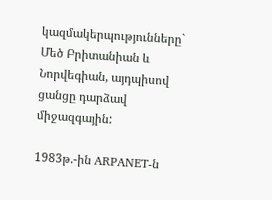կազմակերպությունները`   Մեծ Բրիտանիան և Նորվեգիան, այդպիսով ցանցը դարձավ միջազգային:

1983թ.-ին ARPANET-ն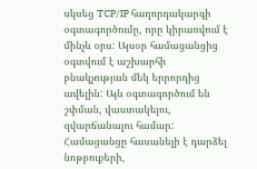սկսեց TCP/IP հաղորդակարգի օգտագործումը, որը կիրառվում է մինչև օրս: Այսօր համացանցից օգտվում է աշխարհի բնակչության մեկ երրորդից ավելին: Այն օգտագործում են շփման, վաստակելու, զվարճանալու համար: Համացանցը հասանելի է դարձել նոթբուքերի,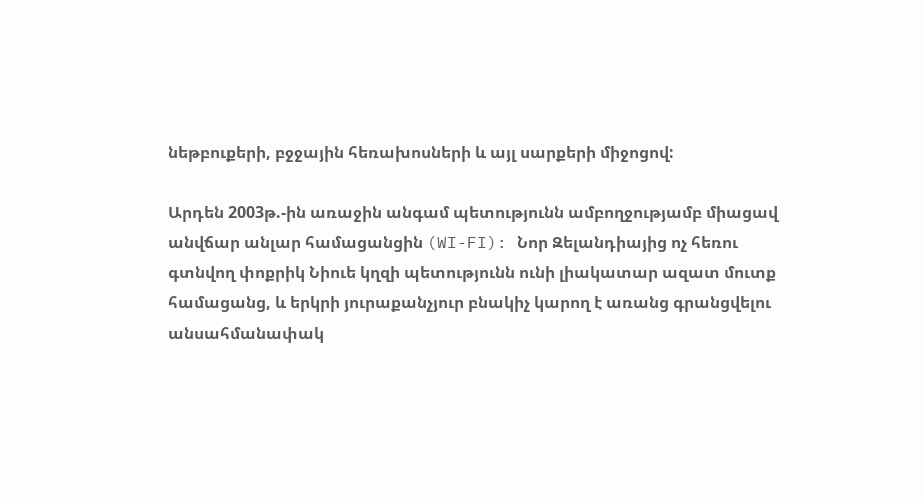նեթբուքերի, բջջային հեռախոսների և այլ սարքերի միջոցով:

Արդեն 2003թ.-ին առաջին անգամ պետությունն ամբողջությամբ միացավ անվճար անլար համացանցին (WI-FI): Նոր Զելանդիայից ոչ հեռու գտնվող փոքրիկ Նիուե կղզի պետությունն ունի լիակատար ազատ մուտք համացանց, և երկրի յուրաքանչյուր բնակիչ կարող է առանց գրանցվելու անսահմանափակ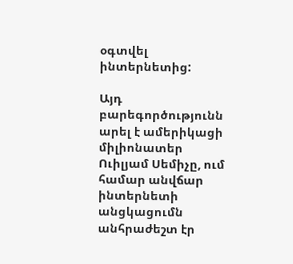օգտվել ինտերնետից:

Այդ բարեգործությունն արել է ամերիկացի միլիոնատեր Ուիլյամ Սեմիչը, ում համար անվճար ինտերնետի անցկացումն անհրաժեշտ էր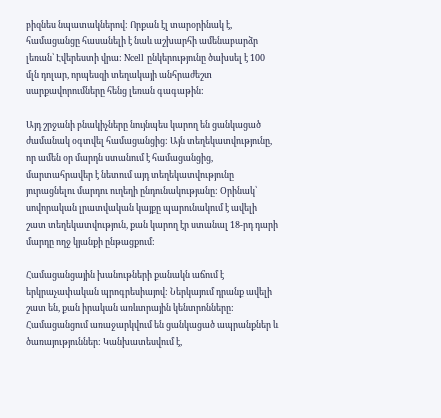բիզնես նպատակներով: Որքան էլ տարօրինակ է, համացանցը հասանելի է նաև աշխարհի ամենաբարձր լեռան՝ Էվերեստի վրա: Ncell ընկերությունը ծախսել է 100 մլն դոլար, որպեսզի տեղակայի անհրաժեշտ սարքավորումները հենց լեռան գագաթին:

Այդ շրջանի բնակիչները նույնպես կարող են ցանկացած ժամանակ օգտվել համացանցից: Այն տեղեկատվությունը, որ ամեն օր մարդն ստանում է համացանցից, մարտահրավեր է նետում այդ տեղեկատվությունը յուրացնելու մարդու ուղեղի ընդունակությանը: Օրինակ՝ սովորական լրատվական կայքը պարունակում է ավելի շատ տեղեկատվություն, քան կարող էր ստանալ 18-րդ դարի մարդը ողջ կյանքի ընթացքում:

Համացանցային խանութների քանակն աճում է երկրաչափական պրոգրեսիայով: Ներկայում դրանք ավելի շատ են, քան իրական առևտրային կենտրոնները: Համացանցում առաջարկվում են ցանկացած ապրանքներ և ծառայություններ: Կանխատեսվում է,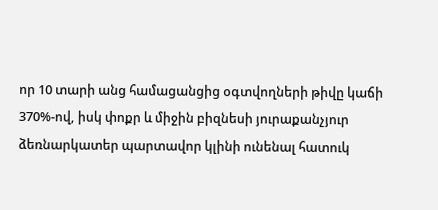որ 10 տարի անց համացանցից օգտվողների թիվը կաճի 370%-ով, իսկ փոքր և միջին բիզնեսի յուրաքանչյուր ձեռնարկատեր պարտավոր կլինի ունենալ հատուկ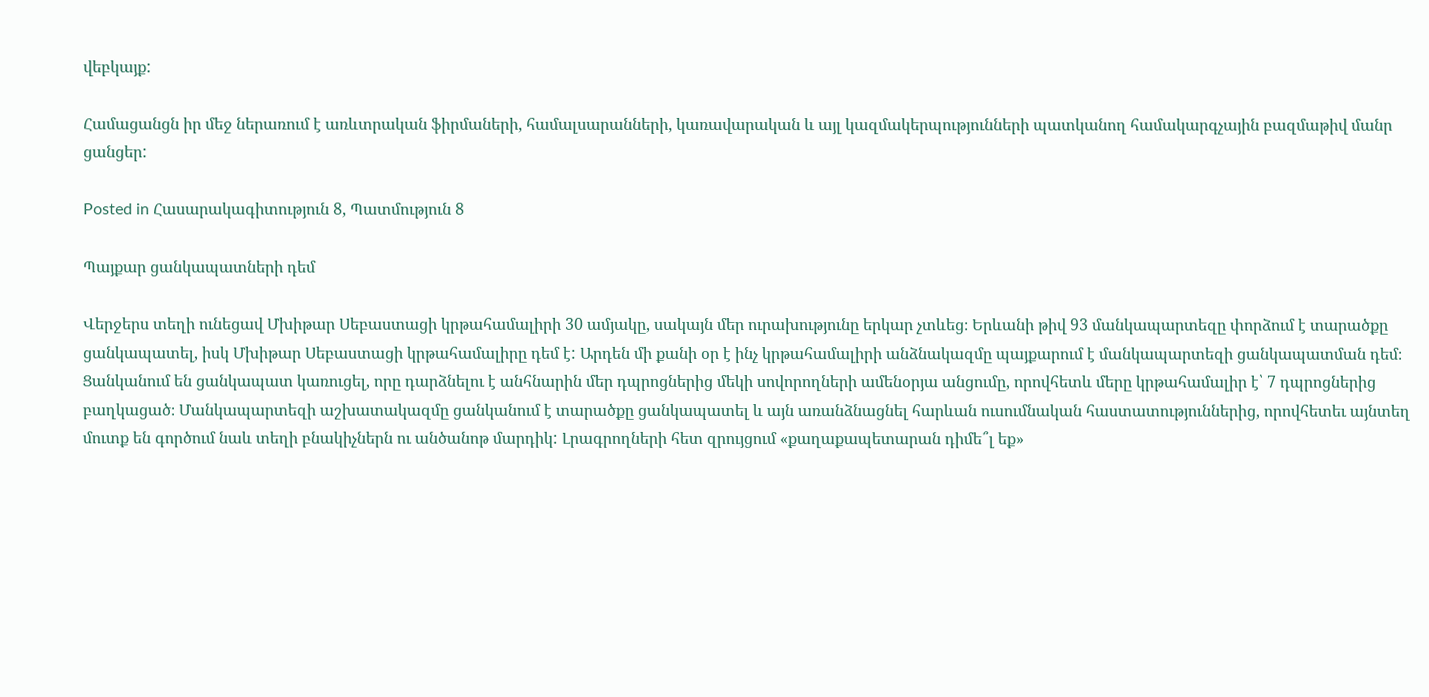վեբկայք:

Համացանցն իր մեջ ներառում է առևտրական ֆիրմաների, համալսարանների, կառավարական և այլ կազմակերպությունների պատկանող համակարգչային բազմաթիվ մանր ցանցեր:

Posted in Հասարակագիտություն 8, Պատմություն 8

Պայքար ցանկապատների դեմ

Վերջերս տեղի ունեցավ Մխիթար Սեբաստացի կրթահամալիրի 30 ամյակը, սակայն մեր ուրախությունը երկար չտևեց։ Երևանի թիվ 93 մանկապարտեզը փորձում է տարածքը ցանկապատել, իսկ Մխիթար Սեբաստացի կրթահամալիրը դեմ է: Արդեն մի քանի օր է ինչ կրթահամալիրի անձնակազմը պայքարում է մանկապարտեզի ցանկապատման դեմ։ Ցանկանում են ցանկապատ կառուցել, որը դարձնելու է անհնարին մեր դպրոցներից մեկի սովորողների ամենօրյա անցումը, որովհետև մերը կրթահամալիր է՝ 7 դպրոցներից բաղկացած։ Մանկապարտեզի աշխատակազմը ցանկանում է տարածքը ցանկապատել և այն առանձնացնել հարևան ուսումնական հաստատություններից, որովհետեւ այնտեղ մուտք են գործում նաև տեղի բնակիչներն ու անծանոթ մարդիկ: Լրագրողների հետ զրույցում «քաղաքապետարան դիմե՞լ եք»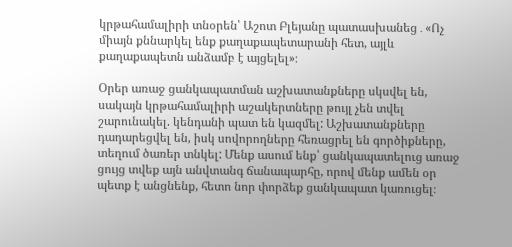կրթահամալիրի տնօրեն՝ Աշոտ Բլեյանը պատասխանեց․«Ոչ միայն քննարկել ենք քաղաքապետարանի հետ, այլև քաղաքապետն անձամբ է այցելել»։

Օրեր առաջ ցանկապատման աշխատանքները սկսվել են, սակայն կրթահամալիրի աշակերտները թույլ չեն տվել շարունակել. կենդանի պատ են կազմել: Աշխատանքները դադարեցվել են, իսկ սովորողները հեռացրել են գործիքները, տեղում ծառեր տնկել: Մենք ասում ենք՝ ցանկապատելուց առաջ ցույց տվեք այն անվտանգ ճանապարհը, որով մենք ամեն օր պետք է անցնենք, հետո նոր փորձեք ցանկապատ կառուցել։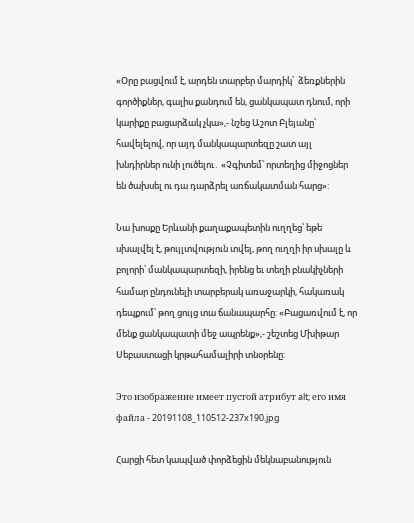«Օրը բացվում է, արդեն տարբեր մարդիկ՝  ձեռքներին գործիքներ, գալիս քանդում են, ցանկապատ դնում, որի կարիքը բացարձակ չկա»,- նշեց Աշոտ Բլեյանը՝ հավելելով, որ այդ մանկապարտեզը շատ այլ խնդիրներ ունի լուծելու․ «Չգիտեմ՝ որտեղից միջոցներ են ծախսել ու դա դարձրել առճակատման հարց»:

Նա խոսքը Երևանի քաղաքապետին ուղղեց՝ եթե սխալվել է, թույլտվություն տվել, թող ուղղի իր սխալը և բոլորի՝ մանկապարտեզի, իրենց եւ տեղի բնակիչների համար ընդունելի տարբերակ առաջարկի, հակառակ դեպքում՝ թող ցույց տա ճանապարհը: «Բացառվում է, որ մենք ցանկապատի մեջ ապրենք»,- շեշտեց Մխիթար Սեբաստացի կրթահամալիրի տնօրենը:

Это изображение имеет пустой атрибут alt; его имя файла - 20191108_110512-237x190.jpg

Հարցի հետ կապված փորձեցին մեկնաբանություն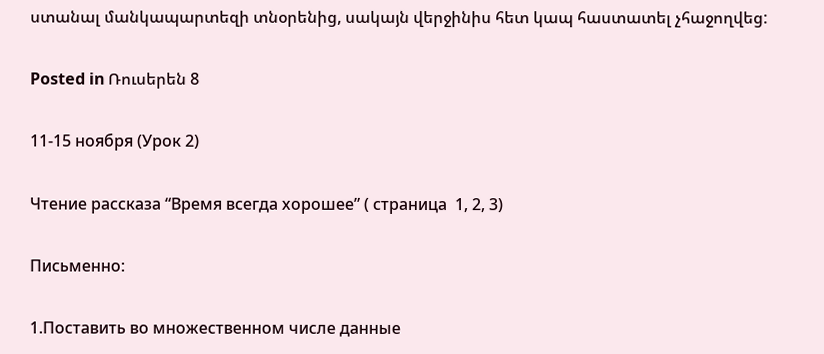ստանալ մանկապարտեզի տնօրենից, սակայն վերջինիս հետ կապ հաստատել չհաջողվեց:

Posted in Ռուսերեն 8

11-15 ноября (Урок 2)

Чтение рассказа “Время всегда хорошее” ( страница  1, 2, 3)

Письменно:

1.Поставить во множественном числе данные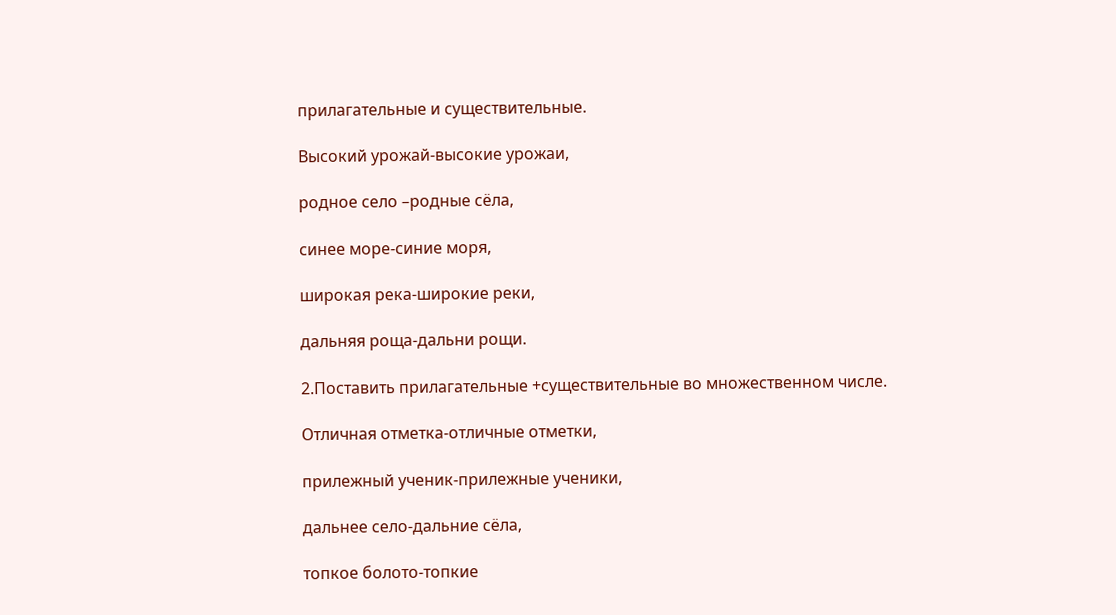прилагательные и существительные.

Высокий урожай-высокие урожаи,

родное село –родные сёла,

синее море-синие моря,

широкая река-широкие реки,

дальняя роща-дальни рощи.

2.Поставить прилагательные +существительные во множественном числе.

Отличная отметка-отличные отметки,

прилежный ученик-прилежные ученики,

дальнее село-дальние сёла,

топкое болото-топкие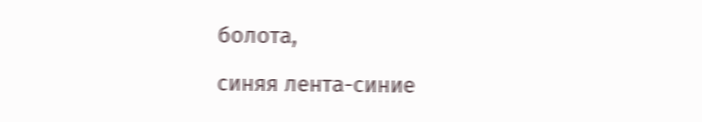болота,

синяя лента-синие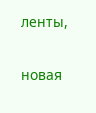ленты,

новая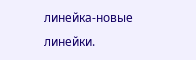линейка-новые линейки.